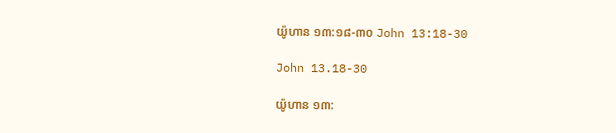យ៉ូហាន ១៣:១៨-៣០ John 13:18-30

John 13.18-30

យ៉ូហាន ១៣: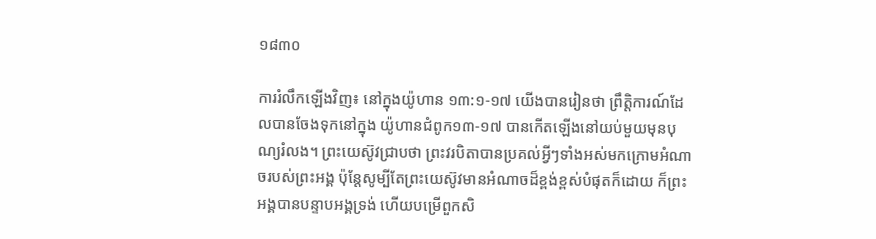១៨៣០

ការរំលឹកឡើងវិញ៖ នៅក្នុងយ៉ូហាន ១៣:១-១៧ យើងបានរៀនថា ព្រឹត្តិការណ៍ដែលបានចែងទុកនៅក្នុង យ៉ូហានជំពូក១៣-១៧ បានកើតឡើងនៅយប់មួយមុនបុណ្យរំលង។ ព្រះយេស៊ូវជ្រាបថា ព្រះវរបិតាបានប្រគល់អ្វីៗទាំងអស់មកក្រោមអំណាចរបស់ព្រះអង្គ ប៉ុន្តែសូម្បីតែព្រះយេស៊ូវមានអំណាចដ៏ខ្ពង់ខ្ពស់បំផុតក៏ដោយ ក៏ព្រះអង្គបានបន្ទាបអង្គទ្រង់ ហើយបម្រើពួកសិ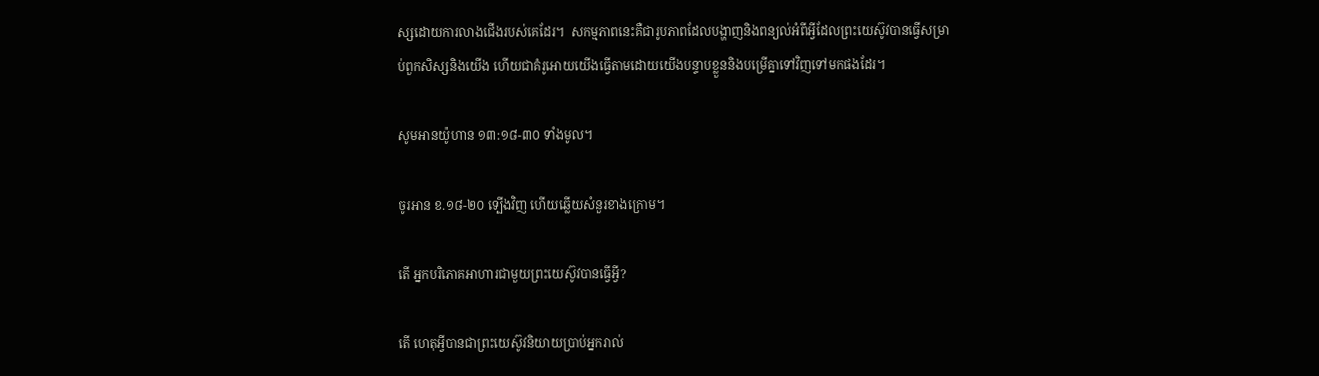ស្សដោយការលាងជើងរបស់គេដែរ។  សកម្មភាពនេះគឺជារូបភាពដែលបង្ហាញនិងពន្យល់អំពីអ្វីដែលព្រះយេស៊ូវបានធ្វើសម្រាប់ពួកសិស្សនិងយើង ហើយជាគំរូអោយយើងធ្វើតាមដោយយើងបន្ទាបខ្លួននិងបម្រើគ្នាទៅវិញទៅមកផងដែរ។

សូមអានយ៉ូហាន ១៣:១៨-៣០ ទាំងមូល។

ចូរអាន ខ.១៨-២០ ទ្បើងវិញ ហើយឆ្លើយសំនួរខាងក្រោម។

តើ អ្នកបរិភោគអាហារជាមួយព្រះយេស៊ូវបានធ្វើអ្វី?

តើ ហេតុអ្វីបានជាព្រះយេស៊ូវនិយាយប្រាប់អ្នករាល់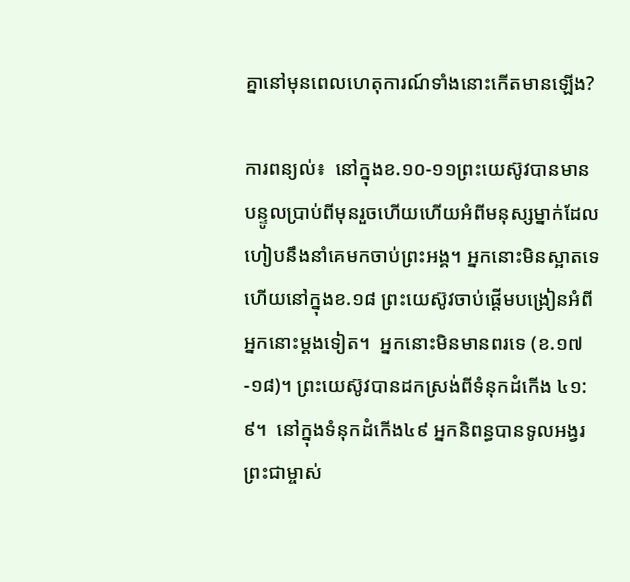គ្នានៅមុនពេលហេតុការណ៍ទាំងនោះកើតមានឡើង?

ការពន្យល់៖  នៅក្នុងខ.១០-១១ព្រះយេស៊ូវបានមានបន្ទូលប្រាប់ពីមុនរួចហើយហើយអំពីមនុស្សម្នាក់ដែលហៀបនឹងនាំគេមកចាប់ព្រះអង្គ។ អ្នកនោះមិនស្អាតទេ ហើយនៅក្នុងខ.១៨ ព្រះយេស៊ូវចាប់ផ្តើមបង្រៀនអំពីអ្នកនោះម្ដងទៀត។  អ្នកនោះមិនមានពរទេ (ខ.១៧-១៨)។ ព្រះយេស៊ូវបានដកស្រង់ពីទំនុកដំកើង ៤១:៩។  នៅក្នុងទំនុកដំកើង៤៩ អ្នកនិពន្ធបានទូលអង្វរព្រះជាម្ចាស់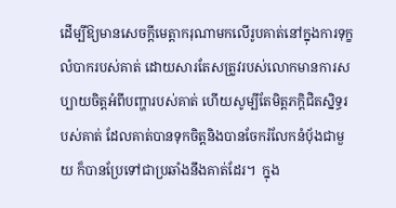ដើម្បីឱ្យមានសេចក្ដីមេត្តាករុណាមកលើរូបគាត់នៅក្នុងការទុក្ខលំបាករបស់គាត់ ដោយសារតែសត្រូវរបស់លោកមានការសប្បាយចិត្តអំពីបញ្ហារបស់គាត់ ហើយសូម្បីតែមិត្តភក្តិជិតស្និទ្ធរបស់គាត់ ដែលគាត់បានទុកចិត្តនិងបានចែករំលែកនំប៉័ងជាមួយ ក៏បានប្រែទៅជាប្រឆាំងនឹងគាត់ដែរ។  ក្នុង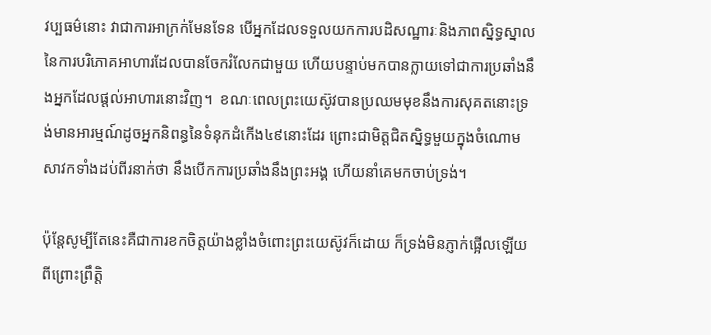វប្បធម៌នោះ វាជាការអាក្រក់មែនទែន បើអ្នកដែលទទួលយកការបដិសណ្ឋារៈនិងភាពស្និទ្ធស្នាលនៃការបរិភោគអាហារដែលបានចែករំលែកជាមួយ ហើយបន្ទាប់មកបានក្លាយទៅជាការប្រឆាំងនឹងអ្នកដែលផ្តល់អាហារនោះវិញ។  ខណៈពេលព្រះយេស៊ូវបានប្រឈមមុខនឹងការសុគតនោះទ្រង់មានអារម្មណ៍ដូចអ្នកនិពន្ធនៃទំនុកដំកើង៤៩នោះដែរ ព្រោះជាមិត្តជិតស្និទ្ធមួយក្នុងចំណោមសាវកទាំងដប់ពីរនាក់ថា នឹងបើកការប្រឆាំងនឹងព្រះអង្គ ហើយនាំគេមកចាប់ទ្រង់។

ប៉ុន្តែសូម្បីតែនេះគឺជាការខកចិត្តយ៉ាងខ្លាំងចំពោះព្រះយេស៊ូវក៏ដោយ ក៏ទ្រង់មិនភ្ញាក់ផ្អើលឡើយ ពីព្រោះព្រឹត្តិ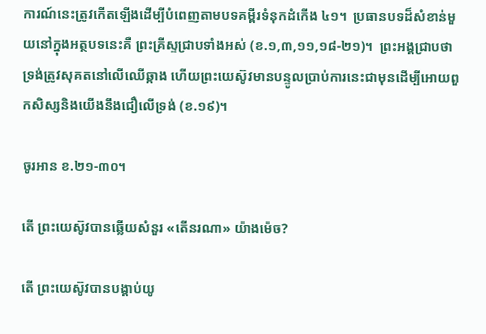ការណ៍នេះត្រូវកើតឡើងដើម្បីបំពេញតាមបទគម្ពីរទំនុកដំកើង ៤១។  ប្រធានបទដ៏សំខាន់មួយនៅក្នុងអត្ថបទនេះគឺ ព្រះគ្រីស្ទជ្រាបទាំងអស់ (ខ.១,៣,១១,១៨-២១)។  ព្រះអង្គជ្រាបថា ទ្រង់ត្រូវសុគតនៅលើឈើឆ្កាង ហើយព្រះយេស៊ូវមានបន្ទូលប្រាប់ការនេះជាមុនដើម្បីអោយពួកសិស្សនិងយើងនឹងជឿលើទ្រង់ (ខ.១៩)។

ចូរអាន ខ.២១-៣០។

តើ ព្រះយេស៊ូវបានឆ្លើយសំនួរ «តើនរណា» យ៉ាងម៉េច?

តើ ព្រះយេស៊ូវបានបង្គាប់យូ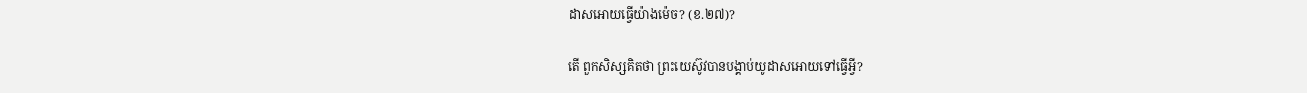ដាសអោយធ្វើយ៉ាងម៉េច? (ខ.២៧)?

តើ ពួកសិស្សគិតថា ព្រះយេស៊ូវបានបង្គាប់យូដាសអោយទៅធ្វើអ្វី?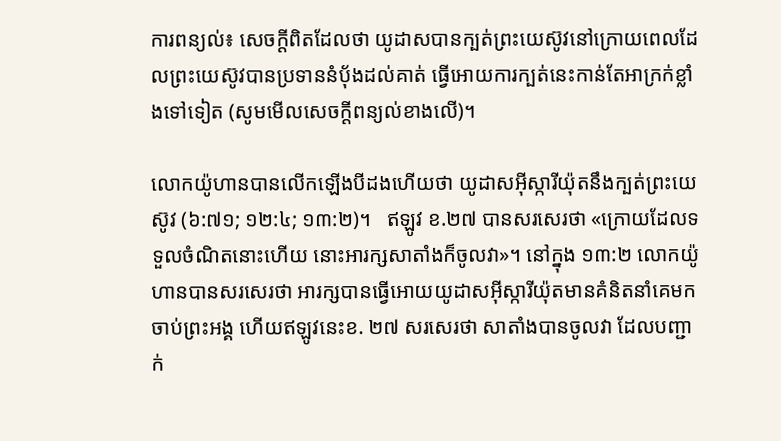ការពន្យល់៖ សេចក្តីពិតដែលថា យូដាសបានក្បត់ព្រះយេស៊ូវនៅក្រោយពេលដែលព្រះយេស៊ូវបានប្រទាននំប៉័ងដល់គាត់ ធ្វើអោយការក្បត់នេះកាន់តែអាក្រក់ខ្លាំងទៅទៀត (សូមមើលសេចក្តីពន្យល់ខាងលើ)។

លោកយ៉ូហានបានលើកឡើងបីដងហើយថា យូដាសអ៊ីស្ការីយ៉ុតនឹងក្បត់ព្រះយេស៊ូវ (៦:៧១; ១២:៤; ១៣:២)។   ឥឡូវ ខ.២៧ បានសរសេរថា «ក្រោយដែលទទួលចំណិតនោះហើយ នោះអារក្សសាតាំងក៏ចូលវា»។ នៅក្នុង ១៣:២ លោកយ៉ូហានបានសរសេរថា អារក្សបានធ្វើអោយយូដាសអ៊ីស្ការីយ៉ុតមានគំនិតនាំគេមកចាប់ព្រះអង្គ ហើយឥឡូវនេះខ. ២៧ សរសេរថា សាតាំងបានចូលវា ដែលបញ្ជាក់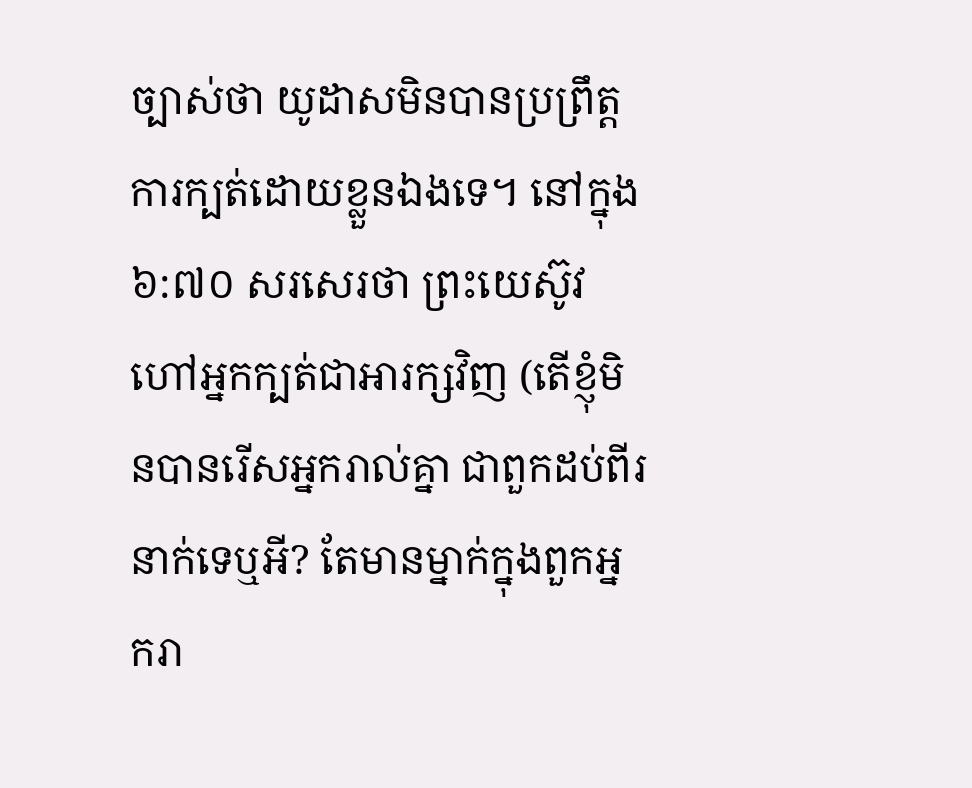ច្បាស់ថា យូដាសមិនបានប្រព្រឹត្តការក្បត់ដោយខ្លួនឯងទេ។ នៅក្នុង៦:៧០ សរសេរថា ព្រះយេស៊ូវហៅអ្នកក្បត់ជាអារក្សវិញ (តើខ្ញុំមិនបានរើសអ្នករាល់គ្នា ជាពួកដប់ពីរនាក់ទេឬអី? តែមានម្នាក់ក្នុងពួកអ្នករា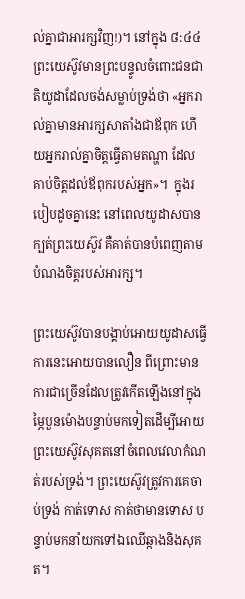ល់គ្នាជាអារក្សវិញ!)។ នៅក្នុង ៨:៤៤ ព្រះយេស៊ូវមានព្រះបន្ទូលចំពោះជនជាតិយូដាដែលចង់សម្លាប់ទ្រង់ថា «អ្នករាល់គ្នាមានអារក្សសាតាំងជាឪពុក ហើយអ្នករាល់គ្នាចិត្តធ្វើតាមតណ្ហា ដែលគាប់ចិត្តដល់ឪពុករបស់អ្នក»។  ក្នុងរបៀបដូចគ្នានេះ នៅពេលយូដាសបានក្បត់ព្រះយេស៊ូវ គឺគាត់បានបំពេញតាមបំណងចិត្តរបស់អារក្ស។

ព្រះយេស៊ូវបានបង្គាប់អោយយូដាសធ្វើការនេះអោយបានលឿន ពីព្រោះមានការជាច្រើនដែលត្រូវកើតឡើងនៅក្នុងម្ភៃបួនម៉ោងបន្ទាប់មកទៀតដើម្បីអោយព្រះយេស៊ូវសុគតនៅចំពេលវេលាកំណត់របស់ទ្រង់។ ព្រះយេស៊ូវត្រូវការគេចាប់ទ្រង់ កាត់ទោស កាត់ថាមានទោស បន្ទាប់មកនាំយកទៅឯឈើឆ្កាងនិងសុគត។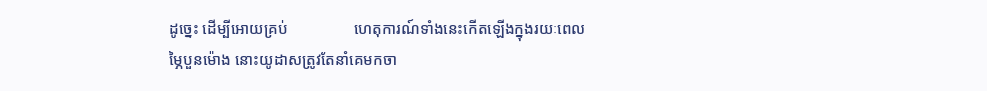ដូច្នេះ ដើម្បីអោយគ្រប់                 ហេតុការណ៍ទាំងនេះកើតឡើងក្នុងរយៈពេលម្ភៃបួនម៉ោង នោះយូដាសត្រូវតែនាំគេមកចា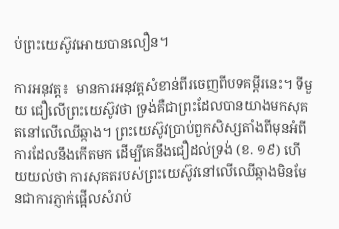ប់ព្រះយេស៊ូវអោយបានលឿន។

ការអនុវត្ត៖  មានការអនុវត្តសំខាន់ពីរចេញពីបទគម្ពីរនេះ។ ទីមួយ ជឿលើព្រះយេស៊ូវថា ទ្រង់គឺជាព្រះដែលបានយាងមកសុគតនៅលើឈើឆ្កាង។ ព្រះយេស៊ូវប្រាប់ពួកសិស្សតាំងពីមុនអំពីការដែលនឹងកើតមក ដើម្បីគេនឹងជឿដល់ទ្រង់ (ខ. ១៩) ហើយយល់ថា ការសុគតរបស់ព្រះយេស៊ូវនៅលើឈើឆ្កាងមិនមែនជាការភ្ញាក់ផ្អើលសំរាប់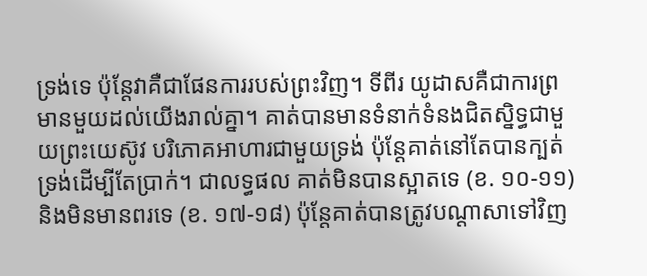ទ្រង់ទេ ប៉ុន្តែវាគឺជាផែនការរបស់ព្រះវិញ។ ទីពីរ យូដាសគឺជាការព្រមានមួយដល់យើងរាល់គ្នា។ គាត់បានមានទំនាក់ទំនងជិតស្និទ្ធជាមួយព្រះយេស៊ូវ បរិភោគអាហារជាមួយទ្រង់ ប៉ុន្តែគាត់នៅតែបានក្បត់ទ្រង់ដើម្បីតែប្រាក់។ ជាលទ្ធផល គាត់មិនបានស្អាតទេ (ខ. ១០-១១) និងមិនមានពរទេ (ខ. ១៧-១៨) ប៉ុន្តែគាត់បានត្រូវបណ្តាសាទៅវិញ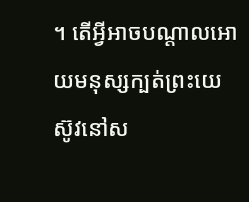។ តើអ្វីអាចបណ្តាលអោយមនុស្សក្បត់ព្រះយេស៊ូវនៅស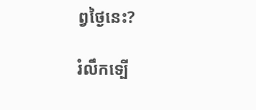ព្វថ្ងៃនេះ?

រំលឹកទ្បើ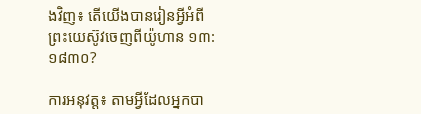ងវិញ៖ តើយើងបានរៀនអ្វីអំពីព្រះយេស៊ូវចេញពីយ៉ូហាន ១៣:១៨៣០?

ការអនុវត្ត៖ តាមអ្វីដែលអ្នកបា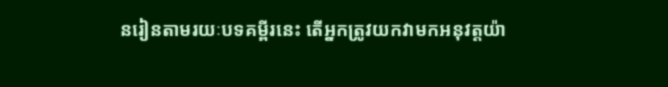នរៀនតាមរយៈបទគម្ពីរនេះ តើអ្នកត្រូវយកវាមកអនុវត្តយ៉ា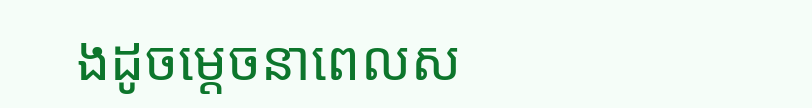ងដូចម្តេចនាពេលស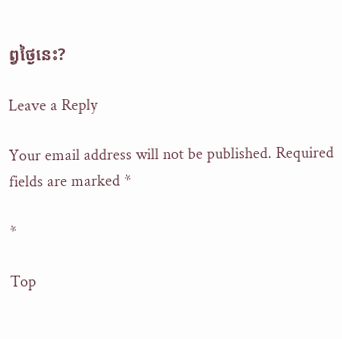ព្វថ្ងៃនេះ?

Leave a Reply

Your email address will not be published. Required fields are marked *

*

Top